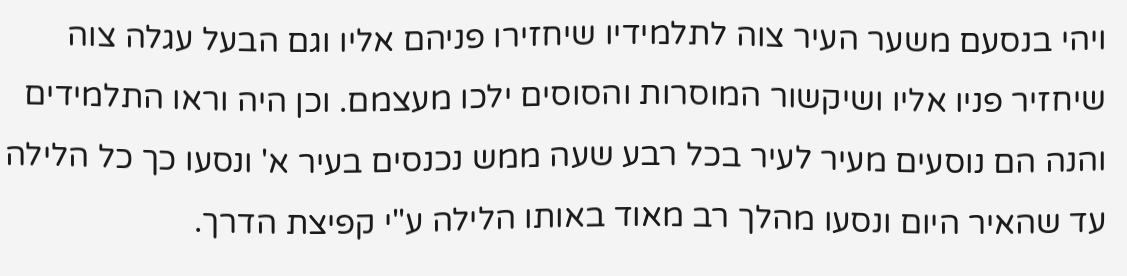ויהי בנסעם משער העיר צוה לתלמידיו שיחזירו פניהם אליו וגם הבעל עגלה צוה שיחזיר פניו אליו ושיקשור המוסרות והסוסים ילכו מעצמם. וכן היה וראו התלמידים והנה הם נוסעים מעיר לעיר בכל רבע שעה ממש נכנסים בעיר א' ונסעו כך כל הלילה עד שהאיר היום ונסעו מהלך רב מאוד באותו הלילה ע"י קפיצת הדרך.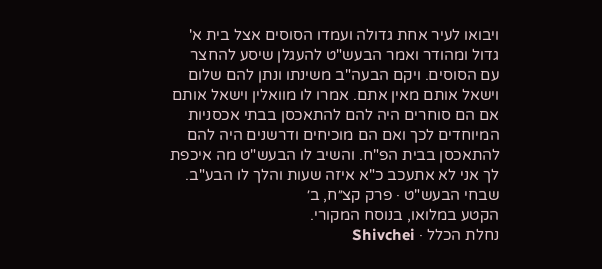ויבואו לעיר אחת גדולה ועמדו הסוסים אצל בית א' גדול ומהודר ואמר הבעש"ט להעגלן שיסע להחצר עם הסוסים. ויקם הבעה"ב משינתו ונתן להם שלום וישאל אותם מאין אתם. אמרו לו מוואלין וישאל אותם אם הם סוחרים היה להם להתאכסן בבתי אכסניות המיוחדים לכך ואם הם מוכיחים ודרשנים היה להם להתאכסן בבית הפ"ח. והשיב לו הבעש"ט מה איכפת לך אני לא אתעכב כ"א איזה שעות והלך לו הבע"ב.
שבחי הבעש"ט · פרק קצ״ח, ב׳
הקטע במלואו, בנוסח המקורי.
נחלת הכלל · Shivchei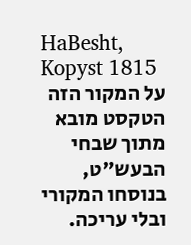HaBesht, Kopyst 1815
על המקור הזה
הטקסט מובא מתוך שבחי הבעש"ט, בנוסחו המקורי ובלי עריכה.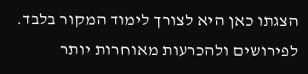הצגתו כאן היא לצורך לימוד המקור בלבד. לפירושים ולהכרעות מאוחרות יותר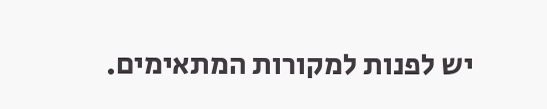יש לפנות למקורות המתאימים.